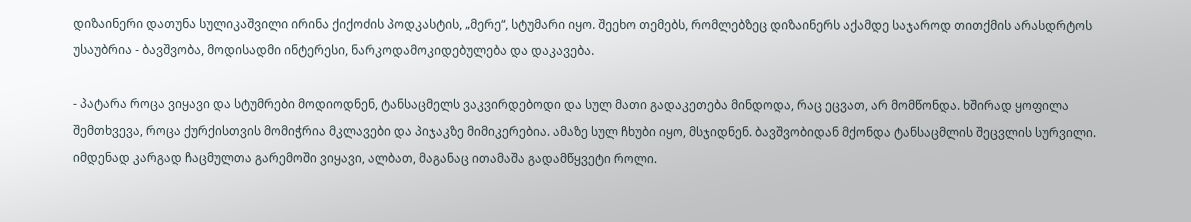დიზაინერი დათუნა სულიკაშვილი ირინა ქიქოძის პოდკასტის, „მერე“, სტუმარი იყო. შეეხო თემებს, რომლებზეც დიზაინერს აქამდე საჯაროდ თითქმის არასდრტოს უსაუბრია - ბავშვობა, მოდისადმი ინტერესი, ნარკოდამოკიდებულება და დაკავება.

- პატარა როცა ვიყავი და სტუმრები მოდიოდნენ, ტანსაცმელს ვაკვირდებოდი და სულ მათი გადაკეთება მინდოდა, რაც ეცვათ, არ მომწონდა. ხშირად ყოფილა შემთხვევა, როცა ქურქისთვის მომიჭრია მკლავები და პიჯაკზე მიმიკერებია. ამაზე სულ ჩხუბი იყო, მსჯიდნენ. ბავშვობიდან მქონდა ტანსაცმლის შეცვლის სურვილი. იმდენად კარგად ჩაცმულთა გარემოში ვიყავი, ალბათ, მაგანაც ითამაშა გადამწყვეტი როლი.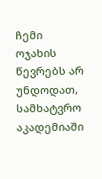ჩემი ოჯახის წევრებს არ უნდოდათ, სამხატვრო აკადემიაში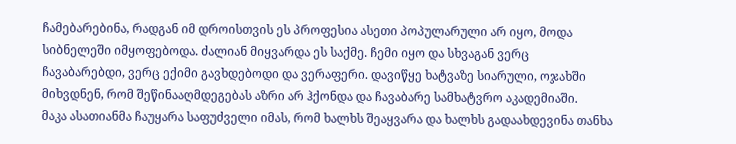ჩამებარებინა, რადგან იმ დროისთვის ეს პროფესია ასეთი პოპულარული არ იყო, მოდა სიბნელეში იმყოფებოდა. ძალიან მიყვარდა ეს საქმე. ჩემი იყო და სხვაგან ვერც ჩავაბარებდი, ვერც ექიმი გავხდებოდი და ვერაფერი. დავიწყე ხატვაზე სიარული, ოჯახში მიხვდნენ, რომ შეწინააღმდეგებას აზრი არ ჰქონდა და ჩავაბარე სამხატვრო აკადემიაში.
მაკა ასათიანმა ჩაუყარა საფუძველი იმას, რომ ხალხს შეაყვარა და ხალხს გადაახდევინა თანხა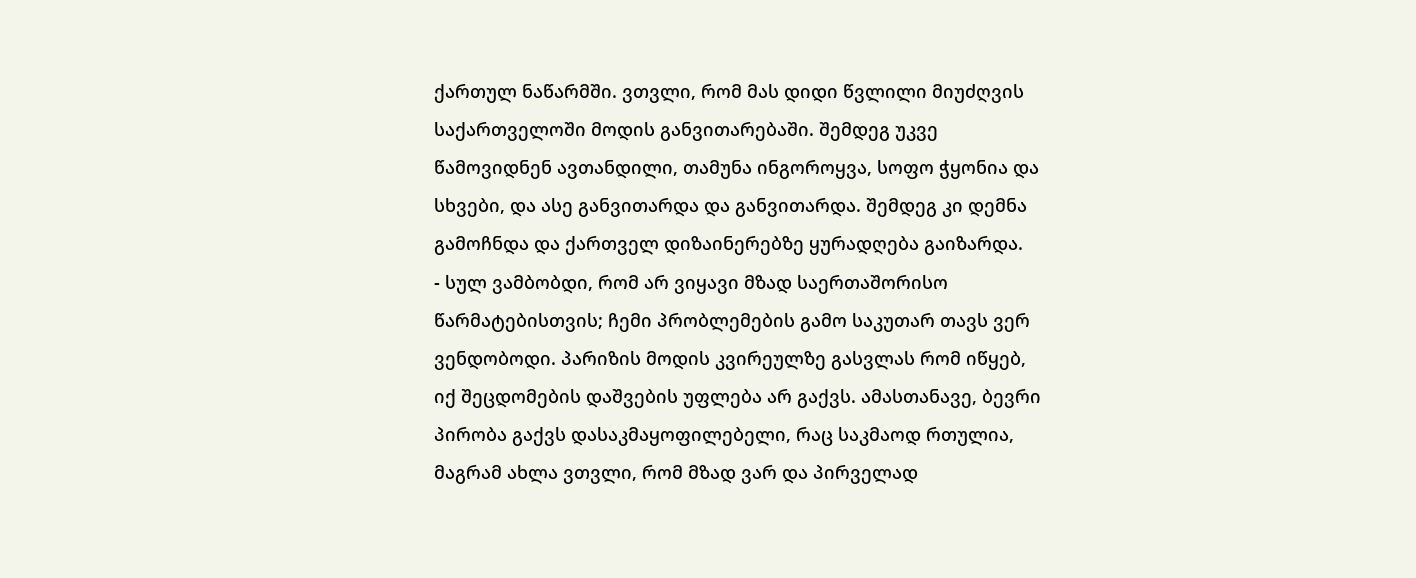ქართულ ნაწარმში. ვთვლი, რომ მას დიდი წვლილი მიუძღვის საქართველოში მოდის განვითარებაში. შემდეგ უკვე წამოვიდნენ ავთანდილი, თამუნა ინგოროყვა, სოფო ჭყონია და სხვები, და ასე განვითარდა და განვითარდა. შემდეგ კი დემნა გამოჩნდა და ქართველ დიზაინერებზე ყურადღება გაიზარდა.
- სულ ვამბობდი, რომ არ ვიყავი მზად საერთაშორისო წარმატებისთვის; ჩემი პრობლემების გამო საკუთარ თავს ვერ ვენდობოდი. პარიზის მოდის კვირეულზე გასვლას რომ იწყებ, იქ შეცდომების დაშვების უფლება არ გაქვს. ამასთანავე, ბევრი პირობა გაქვს დასაკმაყოფილებელი, რაც საკმაოდ რთულია, მაგრამ ახლა ვთვლი, რომ მზად ვარ და პირველად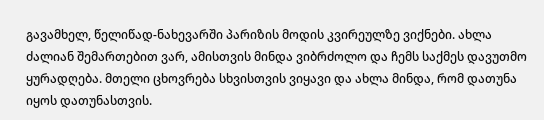გავამხელ, წელიწად-ნახევარში პარიზის მოდის კვირეულზე ვიქნები. ახლა ძალიან შემართებით ვარ, ამისთვის მინდა ვიბრძოლო და ჩემს საქმეს დავუთმო ყურადღება. მთელი ცხოვრება სხვისთვის ვიყავი და ახლა მინდა, რომ დათუნა იყოს დათუნასთვის.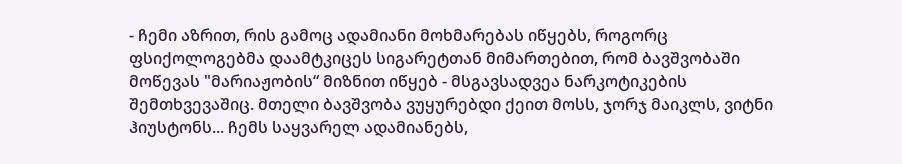- ჩემი აზრით, რის გამოც ადამიანი მოხმარებას იწყებს, როგორც ფსიქოლოგებმა დაამტკიცეს სიგარეტთან მიმართებით, რომ ბავშვობაში მოწევას "მარიაჟობის“ მიზნით იწყებ - მსგავსადვეა ნარკოტიკების შემთხვევაშიც. მთელი ბავშვობა ვუყურებდი ქეით მოსს, ჯორჯ მაიკლს, ვიტნი ჰიუსტონს... ჩემს საყვარელ ადამიანებს,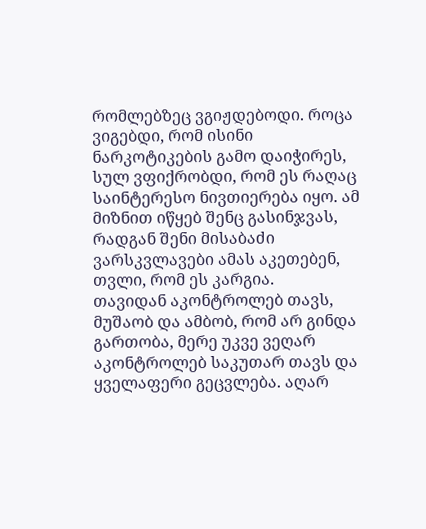რომლებზეც ვგიჟდებოდი. როცა ვიგებდი, რომ ისინი ნარკოტიკების გამო დაიჭირეს, სულ ვფიქრობდი, რომ ეს რაღაც საინტერესო ნივთიერება იყო. ამ მიზნით იწყებ შენც გასინჯვას, რადგან შენი მისაბაძი ვარსკვლავები ამას აკეთებენ, თვლი, რომ ეს კარგია.
თავიდან აკონტროლებ თავს, მუშაობ და ამბობ, რომ არ გინდა გართობა, მერე უკვე ვეღარ აკონტროლებ საკუთარ თავს და ყველაფერი გეცვლება. აღარ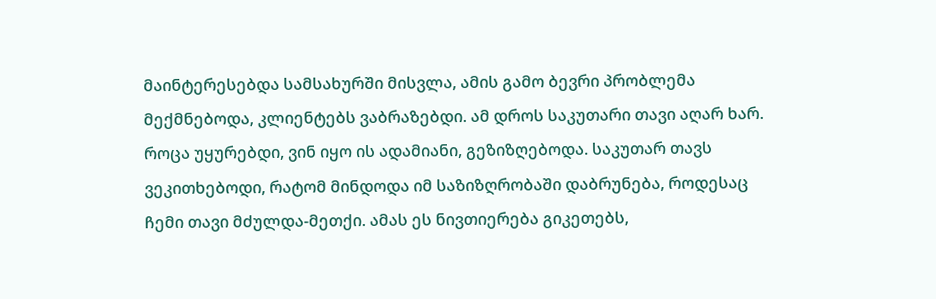მაინტერესებდა სამსახურში მისვლა, ამის გამო ბევრი პრობლემა მექმნებოდა, კლიენტებს ვაბრაზებდი. ამ დროს საკუთარი თავი აღარ ხარ. როცა უყურებდი, ვინ იყო ის ადამიანი, გეზიზღებოდა. საკუთარ თავს ვეკითხებოდი, რატომ მინდოდა იმ საზიზღრობაში დაბრუნება, როდესაც ჩემი თავი მძულდა-მეთქი. ამას ეს ნივთიერება გიკეთებს,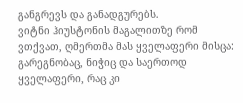განგრევს და განადგურებს.
ვიტნი ჰიუსტონის მაგალითზე რომ ვთქვათ, ღმერთმა მას ყველაფერი მისცა: გარეგნობაც, ნიჭიც და საერთოდ ყველაფერი, რაც კი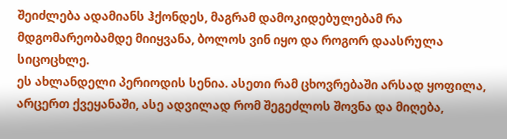შეიძლება ადამიანს ჰქონდეს, მაგრამ დამოკიდებულებამ რა მდგომარეობამდე მიიყვანა, ბოლოს ვინ იყო და როგორ დაასრულა სიცოცხლე.
ეს ახლანდელი პერიოდის სენია. ასეთი რამ ცხოვრებაში არსად ყოფილა, არცერთ ქვეყანაში, ასე ადვილად რომ შეგეძლოს შოვნა და მიღება,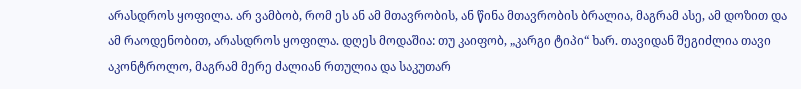არასდროს ყოფილა. არ ვამბობ, რომ ეს ან ამ მთავრობის, ან წინა მთავრობის ბრალია, მაგრამ ასე, ამ დოზით და ამ რაოდენობით, არასდროს ყოფილა. დღეს მოდაშია: თუ კაიფობ, „კარგი ტიპი“ ხარ. თავიდან შეგიძლია თავი აკონტროლო, მაგრამ მერე ძალიან რთულია და საკუთარ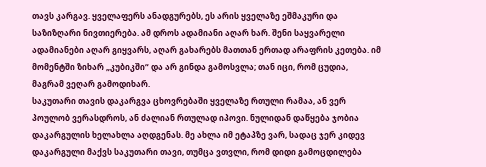თავს კარგავ. ყველაფერს ანადგურებს, ეს არის ყველაზე ეშმაკური და საზიზღარი ნივთიერება. ამ დროს ადამიანი აღარ ხარ. შენი საყვარელი ადამიანები აღარ გიყვარს, აღარ გახარებს მათთან ერთად არაფრის კეთება. იმ მომენტში ზიხარ „კუბიკში“ და არ გინდა გამოსვლა; თან იცი, რომ ცუდია, მაგრამ ვეღარ გამოდიხარ.
საკუთარი თავის დაკარგვა ცხოვრებაში ყველაზე რთული რამაა, ან ვერ პოულობ ვერასდროს, ან ძალიან რთულად იპოვი. ნულიდან დაწყება ჯობია დაკარგულის ხელახლა აღდგენას. მე ახლა იმ ეტაპზე ვარ, სადაც ჯერ კიდევ დაკარგული მაქვს საკუთარი თავი, თუმცა ვთვლი, რომ დიდი გამოცდილება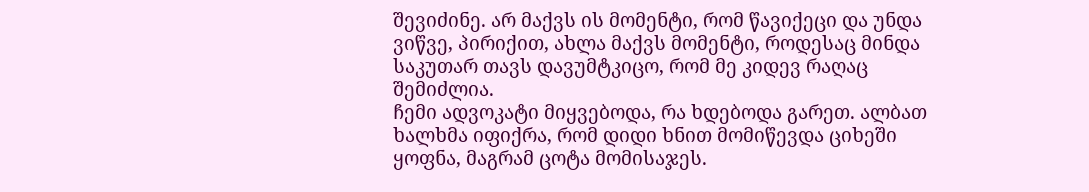შევიძინე. არ მაქვს ის მომენტი, რომ წავიქეცი და უნდა ვიწვე, პირიქით, ახლა მაქვს მომენტი, როდესაც მინდა საკუთარ თავს დავუმტკიცო, რომ მე კიდევ რაღაც შემიძლია.
ჩემი ადვოკატი მიყვებოდა, რა ხდებოდა გარეთ. ალბათ ხალხმა იფიქრა, რომ დიდი ხნით მომიწევდა ციხეში ყოფნა, მაგრამ ცოტა მომისაჯეს.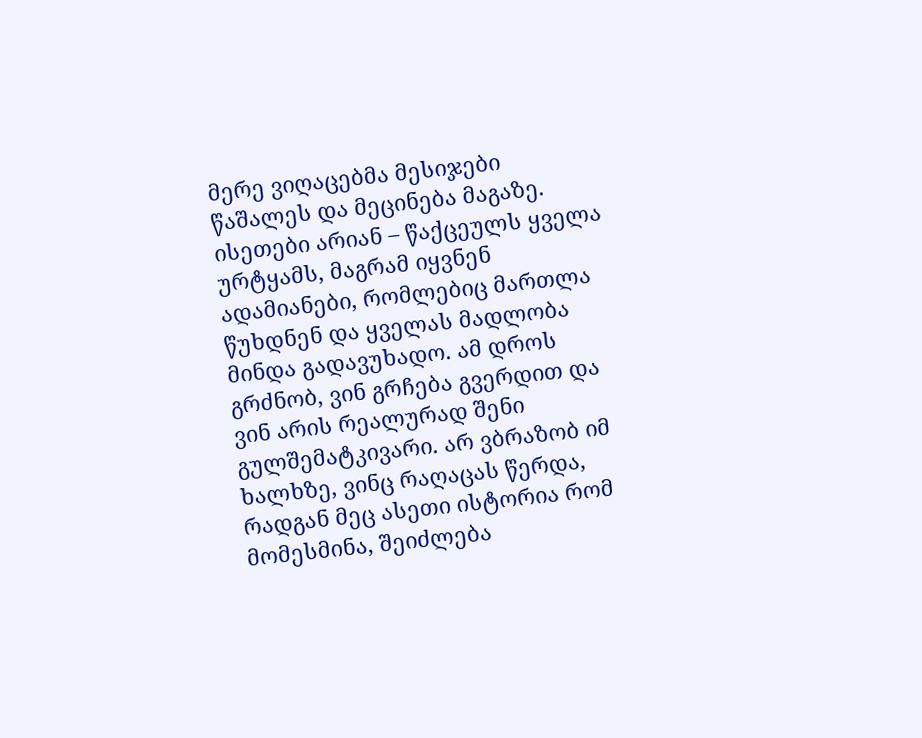მერე ვიღაცებმა მესიჯები წაშალეს და მეცინება მაგაზე. ისეთები არიან – წაქცეულს ყველა ურტყამს, მაგრამ იყვნენ ადამიანები, რომლებიც მართლა წუხდნენ და ყველას მადლობა მინდა გადავუხადო. ამ დროს გრძნობ, ვინ გრჩება გვერდით და ვინ არის რეალურად შენი გულშემატკივარი. არ ვბრაზობ იმ ხალხზე, ვინც რაღაცას წერდა, რადგან მეც ასეთი ისტორია რომ მომესმინა, შეიძლება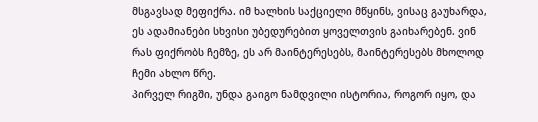მსგავსად მეფიქრა. იმ ხალხის საქციელი მწყინს, ვისაც გაუხარდა, ეს ადამიანები სხვისი უბედურებით ყოველთვის გაიხარებენ. ვინ რას ფიქრობს ჩემზე, ეს არ მაინტერესებს, მაინტერესებს მხოლოდ ჩემი ახლო წრე.
პირველ რიგში, უნდა გაიგო ნამდვილი ისტორია, როგორ იყო, და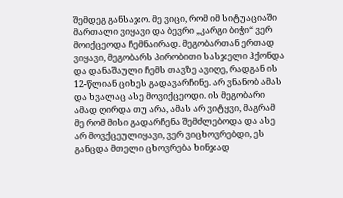შემდეგ განსაჯო. მე ვიცი, რომ იმ სიტუაციაში მართალი ვიყავი და ბევრი „კარგი ბიჭი“ ვერ მოიქცეოდა ჩემნაირად. მეგობართან ერთად ვიყავი, მეგობარს პირობითი სასჯელი ჰქონდა და დანაშაული ჩემს თავზე ავიღე, რადგან ის 12-წლიან ციხეს გადავარჩინე. არ ვნანობ ამას და ხვალაც ასე მოვიქცეოდი. ის მეგობარი ამად ღირდა თუ არა, ამას არ ვიტყვი, მაგრამ მე რომ მისი გადარჩენა შემძლებოდა და ასე არ მოვქცეულიყავი, ვერ ვიცხოვრებდი, ეს განცდა მთელი ცხოვრება ხინჯად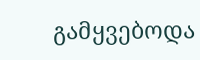გამყვებოდა